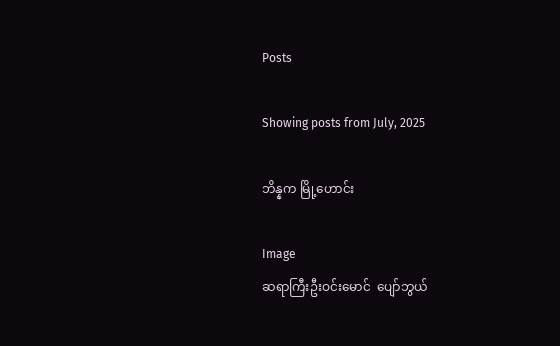Posts

Showing posts from July, 2025

ဘိန္နက မြို့ဟောင်း

Image
ဆရာကြီးဦးဝင်းမောင်  ပျော်ဘွယ်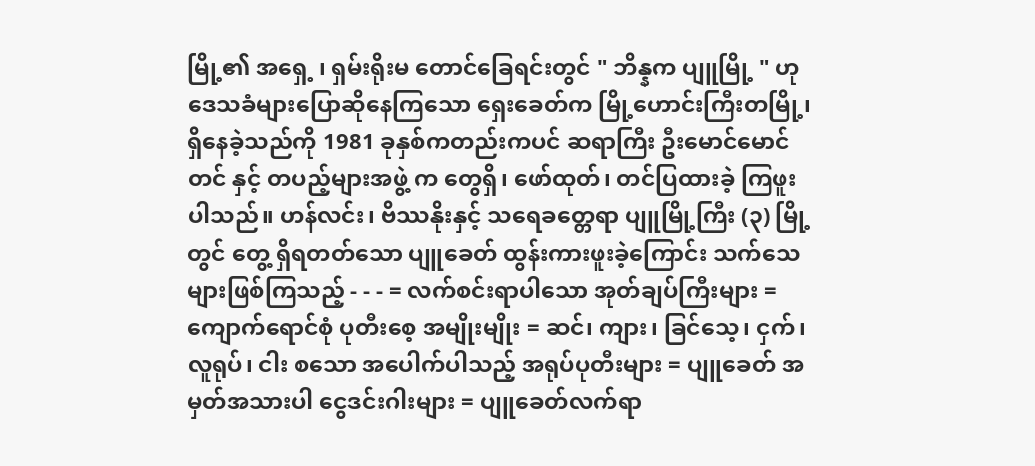မြို့၏ အရှေ့ ၊ ရှမ်းရိုးမ တောင်ခြေရင်းတွင် " ဘိန္နက ပျူမြို့ " ဟု ဒေသခံများပြောဆိုနေကြသော ရှေးခေတ်က မြို့ဟောင်းကြီးတမြို့၊ ရှိနေခဲ့သည်ကို 1981 ခုနှစ်ကတည်းကပင် ဆရာကြီး ဦးမောင်မောင်တင် နှင့် တပည့်များအဖွဲ့ က တွေရှိ၊ ဖော်ထုတ်၊ တင်ပြထားခဲ့ ကြဖူးပါသည်။ ဟန်လင်း၊ ဗိဿနိုးနှင့် သရေခတ္တေရာ ပျူမြို့ကြီး (၃) မြို့ တွင် တွေ့ ရှိရတတ်သော ပျူခေတ် ထွန်းကားဖူးခဲ့ကြောင်း သက်သေများဖြစ်ကြသည့် - - - = လက်စင်းရာပါသော အုတ်ချပ်ကြီးများ = ကျောက်ရောင်စုံ ပုတီးစေ့ အမျိုးမျိုး = ဆင်၊ ကျား၊ ခြင်သေ့၊ ငှက်၊ လူရုပ်၊ ငါး စသော အပေါက်ပါသည့် အရုပ်ပုတီးများ = ပျူခေတ် အမှတ်အသားပါ ငွေဒင်းဂါးများ = ပျူခေတ်လက်ရာ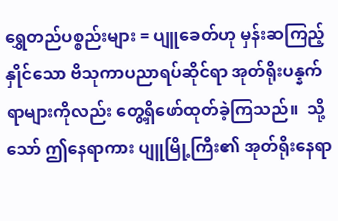ရွှေတည်ပစ္စည်းများ = ပျူခေတ်ဟု မှန်းဆကြည့်နှိုင်သော ဗိသုကာပညာရပ်ဆိုင်ရာ အုတ်ရိုးပန္နက်ရာများကိုလည်း တွေ့ရှိဖော်ထုတ်ခဲ့ကြသည်။  သို့သော် ဤနေရာကား ပျူမြို့ကြီး၏ အုတ်ရိုးနေရာ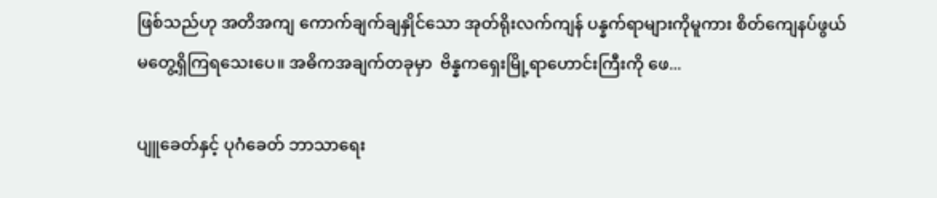ဖြစ်သည်ဟု အတိအကျ ကောက်ချက်ချနှိုင်သော အုတ်ရိုးလက်ကျန် ပန္နက်ရာများကိုမူကား စိတ်ကျေနပ်ဖွယ် မတွေ့ရှိကြရသေးပေ။ အဓိကအချက်တခုမှာ  ဗိန္နကရှေးမြို့ရာဟောင်းကြီးကို ဖေ...

ပျူခေတ်နှင့် ပုဂံခေတ် ဘာသာရေး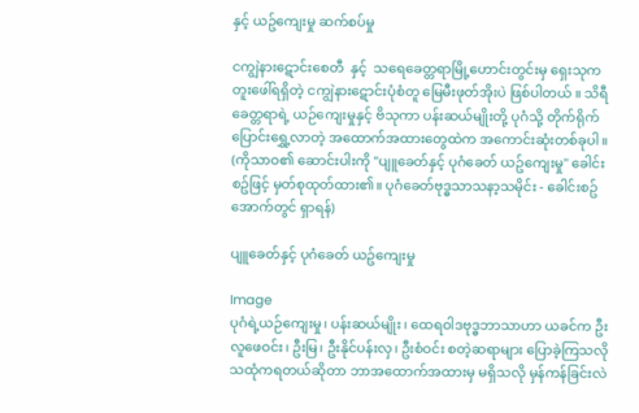နှင့် ယဥ်ကျေးမှု ဆက်စပ်မှု

ငကျွဲနားဋောင်းစေတီ  နှင့်  သရေခေတ္တရာမြို့ဟောင်းတွင်းမှ ရှေးသုက တူးဖေါ်ရရှိတဲ့ ငကျွဲနားဋောင်းပုံစံတူ မြေမီးဖုတ်အိုးပဲ ဖြစ်ပါတယ် ။ သိရီခေတ္တရာရဲ့ ယဉ်ကျေးမှုနှင့် ဗိသုကာ ပန်းဆယ်မျိုးတို့ ပုဂံသို့ တိုက်ရိုက်ပြောင်းရွှေ့လာတဲ့ အထောက်အထားတွေထဲက အကောင်းဆုံးတစ်ခုပါ။ (ကိုသာဝ၏ ဆောင်းပါးကို "ပျူခေတ်နှင့် ပုဂံခေတ် ယဥ်ကျေးမှု" ခေါင်းစဥ်ဖြင့် မှတ်စုထုတ်ထား၏။ ပုဂံခေတ်ဗုဒ္ဓသာသနာ့သမိုင်း - ခေါင်းစဥ်အောက်တွင် ရှာရန်)

ပျူခေတ်နှင့် ပုဂံခေတ် ယဥ်ကျေးမှု

Image
ပုဂံရဲ့ယဉ်ကျေးမှု၊ ပန်းဆယ်မျိုး၊ ထေရဝါဒဗုဒ္ဓဘာသာဟာ ယခင်က ဦးလူဖေဝင်း၊ ဦးမြ၊ ဦးနိုင်ပန်းလှ၊ ဦးစံဝင်း စတဲ့ဆရာများ ပြောခဲ့ကြသလို သထုံကရတယ်ဆိုတာ ဘာအထောက်အထားမှ မရှိသလို မှန်ကန်ခြင်းလဲ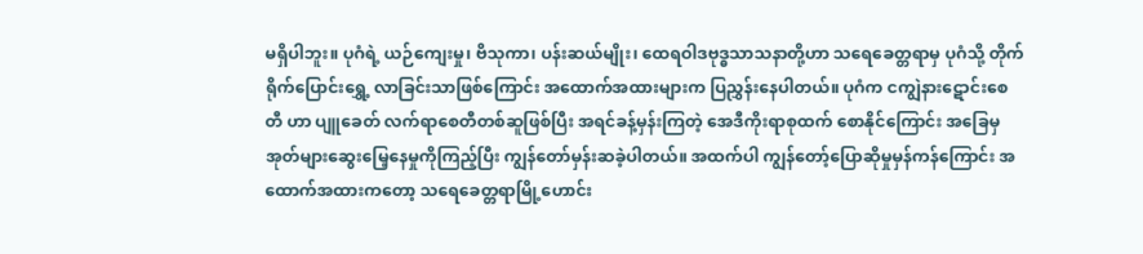မရှိပါဘူး။ ပုဂံရဲ့ ယဉ်ကျေးမှု၊ ဗိသုကာ၊ ပန်းဆယ်မျိုး၊ ထေရဝါဒဗုဒ္ဓသာသနာတို့ဟာ သရေခေတ္တရာမှ ပုဂံသို့ တိုက်ရိုက်ပြောင်းရွှေ့ လာခြင်းသာဖြစ်ကြောင်း အထောက်အထားများက ပြညွှန်းနေပါတယ်။ ပုဂံက ငကျွဲနားဋောင်းစေတီ ဟာ ပျူခေတ် လက်ရာစေတီတစ်ဆူဖြစ်ပြီး အရင်ခန့်မှန်းကြတဲ့ အေဒီကိုးရာစုထက် စောနိုင်ကြောင်း အခြေမှ အုတ်များဆွေးမြေ့နေမှုကိုကြည့်ပြီး ကျွန်တော်မှန်းဆခဲ့ပါတယ်။ အထက်ပါ ကျွန်တော့်ပြောဆိုမှုမှန်ကန်ကြောင်း အထောက်အထားကတော့ သရေခေတ္တရာမြို့ဟောင်း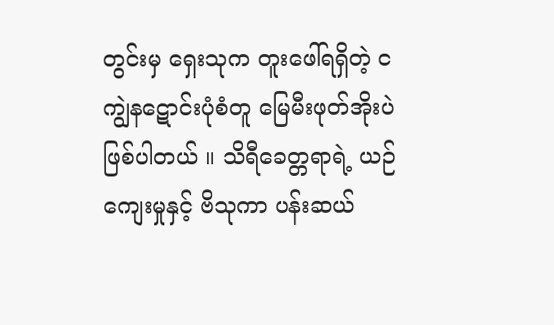တွင်းမှ ရှေးသုက တူးဖေါ်ရရှိတဲ့ ငကျွဲနဋောင်းပုံစံတူ မြေမီးဖုတ်အိုးပဲဖြစ်ပါတယ် ။ သိရီခေတ္တရာရဲ့ ယဉ်ကျေးမှုနှင့် ဗိသုကာ ပန်းဆယ်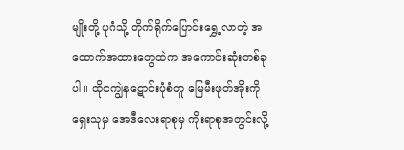မျိုးတို့ ပုဂံသို့ တိုက်ရိုက်ပြောင်းရွှေ့လာတဲ့ အထောက်အထားတွေထဲက အကောင်းဆုံးတစ်ခုပါ။ ထိုငကျွဲနဋောင်းပုံစံတူ မြေမီးဖုတ်အိုးကို ရှေးသုမှ အေဒီလေးရာစုမှ ကိုးရာစုအတွင်းလို့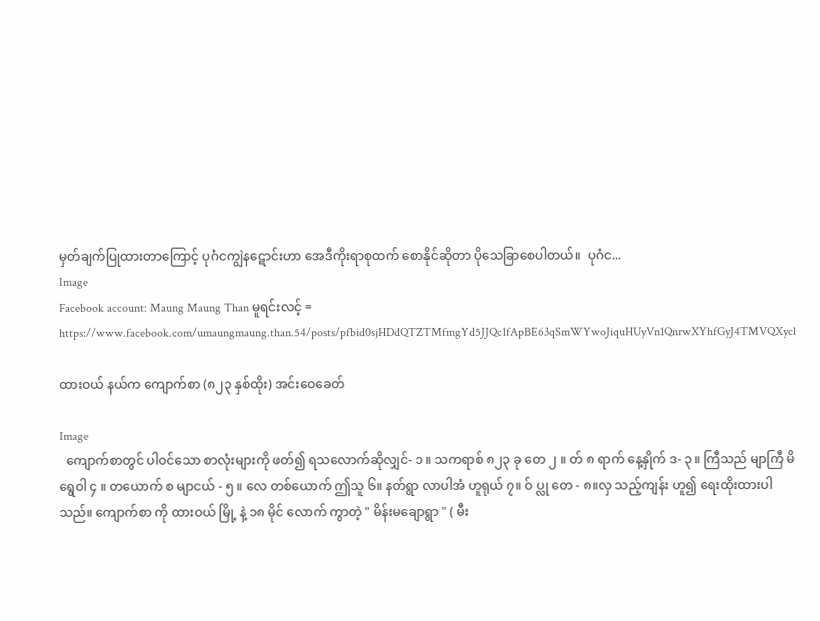မှတ်ချက်ပြုထားတာကြောင့် ပုဂံငကျွဲနဋောင်းဟာ အေဒီကိုးရာစုထက် စောနိုင်ဆိုတာ ပိုသေခြာစေပါတယ်။  ပုဂံင...
Image
Facebook account: Maung Maung Than မူရင်းလင့် = https://www.facebook.com/umaungmaung.than.54/posts/pfbid0sjHDdQTZTMfmgYd5JJQc1fApBE63qSmWYwoJiquHUyVn1QnrwXYhfGyJ4TMVQXycl

ထားဝယ် နယ်က ကျောက်စာ (၈၂၃ နှစ်ထိုး) အင်းဝေခေတ်

Image
  ကျောက်စာတွင် ပါဝင်သော စာလုံးများကို ဖတ်၍ ရသလောက်ဆိုလျှင်- ၁ ။ သကရာစ် ၈၂၃ ခု တေ ၂ ။ တ် ၈ ရာက် နေ့နှိုက် ဒ- ၃ ။ ကြီသည် မျာကြီ မိရွေဝါ ၄ ။ တယောက် စ မျာငယ် - ၅ ။ လေ တစ်ယောက် ဤသူ ၆။ နတ်ရွာ လာပါအံ ဟူရုယ် ၇။ ဝ် ပ္လု တေ - ၈။လှ သည့်ကျန်း ဟူ၍ ရေးထိုးထားပါသည်။ ကျောက်စာ ကို ထားဝယ် မြို့ နဲ့ ၁၈ မိုင် လောက် ကွာတဲ့ " မိန်းမချောရွာ " ( မီး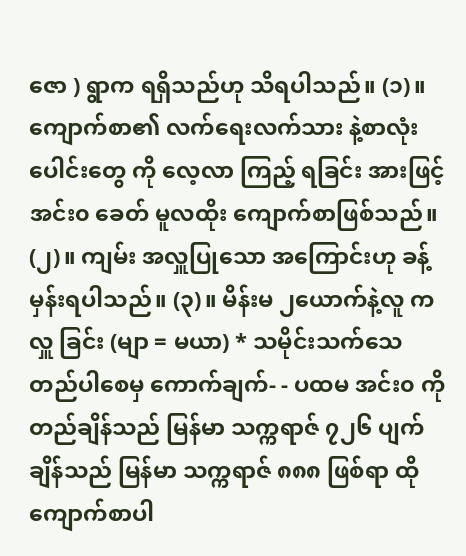ဇော ) ရွာက ရရှိသည်ဟု သိရပါသည်။ (၁)။ ကျောက်စာ၏ လက်ရေးလက်သား နဲ့စာလုံးပေါင်းတွေ ကို လေ့လာ ကြည့် ရခြင်း အားဖြင့် အင်း၀ ခေတ် မူလထိုး ကျောက်စာဖြစ်သည်။ (၂)။ ကျမ်း အလှူပြုသော အကြောင်းဟု ခန့်မှန်းရပါသည်။ (၃)။ မိန်းမ ၂ယောက်နဲ့လူ က လှူ ခြင်း (မျာ = မယာ) * သမိုင်းသက်သေတည်ပါစေမှ ကောက်ချက်- - ပထမ အင်း၀ ကို တည်ချိန်သည် မြန်မာ သက္ကရာဇ် ၇၂၆ ပျက်ချိန်သည် မြန်မာ သက္ကရာဇ် ၈၈၈ ဖြစ်ရာ ထိုကျောက်စာပါ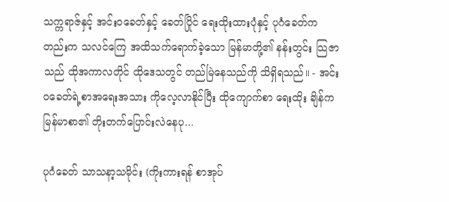သက္ကရာဇ်နှင့် အင်းဝခေတ်နှင့် ခေတ်ပြိုင် ရေးထိုးထားပုံနှင့် ပုဂံခေတ်ကတည်းက သလင်ကြေ အထိသက်ရောက်ခဲ့သော မြန်မာတို့၏ နန်းတွင်း သြဇာသည် ထိုအကာလတိုင် ထိုဒေသတွင် တည်မြဲနေသည်ကို သိရှိရသည်။ - အင်းဝခေတ်ရဲ့စာအရေးအသား ကိုလေ့လာနိုင်ပြီး ထိုကျောက်စာ ရေးထိုး ချိန်က မြန်မာစာ၏ တိုးတက်ပြောင်းလဲနေပု...

ပုဂံခေတ် သာသနာ့သမိုင်း (ကိုးကားရန် စာအုပ်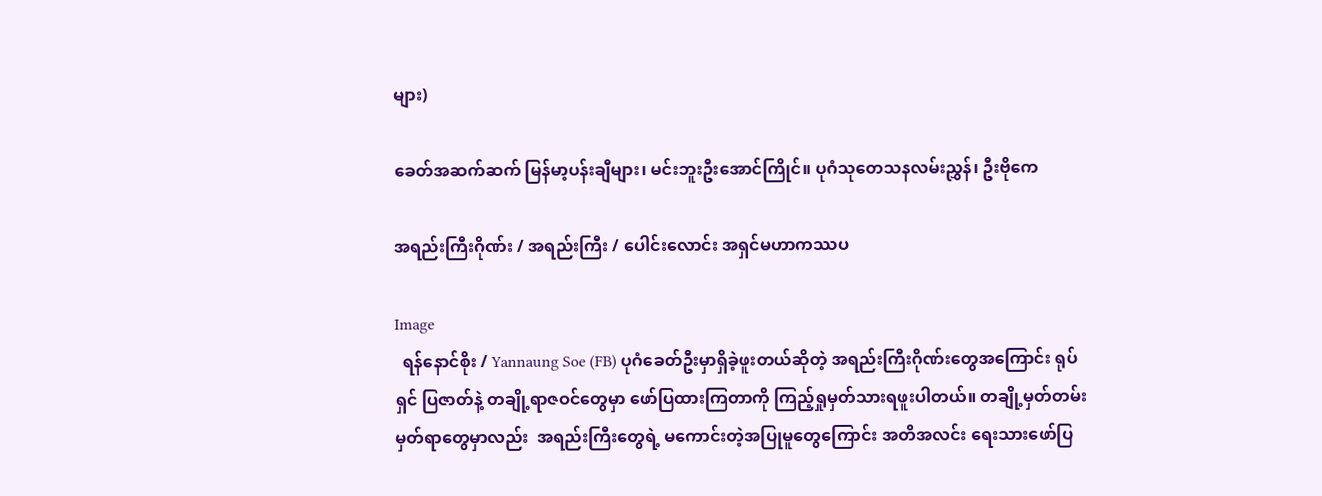များ)

ခေတ်အဆက်ဆက် မြန်မာ့ပန်းချီများ၊ မင်းဘူးဦးအောင်ကြိုင်။ ပုဂံသုတေသနလမ်းညွှန်၊ ဦးဗိုကေ

အရည်းကြီးဂိုဏ်း / အရည်းကြီး / ပေါင်းလောင်း အရှင်မဟာကဿပ

Image
  ရန်နောင်စိုး / Yannaung Soe (FB) ပုဂံခေတ်ဦးမှာရှိခဲ့ဖူးတယ်ဆိုတဲ့ အရည်းကြီးဂိုဏ်းတွေအကြောင်း ရုပ်ရှင် ပြဇာတ်နဲ့ တချို့ရာဇဝင်တွေမှာ ဖော်ပြထားကြတာကို ကြည့်ရှုမှတ်သားရဖူးပါတယ်။ တချို့မှတ်တမ်းမှတ်ရာတွေမှာလည်း  အရည်းကြီးတွေရဲ့ မကောင်းတဲ့အပြုမူတွေကြောင်း အတိအလင်း ရေးသားဖော်ပြ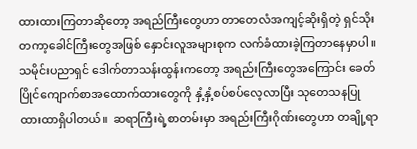ထားထားကြတာဆိုတော့ အရည်ကြီးတွေဟာ တာတေလံအကျင့်ဆိုးရှိတဲ့ ရှင်သိုးတကာ့ခေါင်ကြီးတွေအဖြစ် နှောင်းလူအများစုက လက်ခံထားခဲ့ကြတာနေမှာပါ။ သမိုင်းပညာရှင် ဒေါက်တာသန်းထွန်းကတော့ အရည်းကြီးတွေအကြောင်း ခေတ်ပြိုင်ကျောက်စာအထောက်ထားတွေကို နှံ့နှံ့စပ်စပ်လေ့လာပြီး သုတေသနပြုထားထာရှိပါတယ်။  ဆရာကြီးရဲ့စာတမ်းမှာ အရည်းကြီးဂိုဏ်းတွေဟာ တချို့ရာ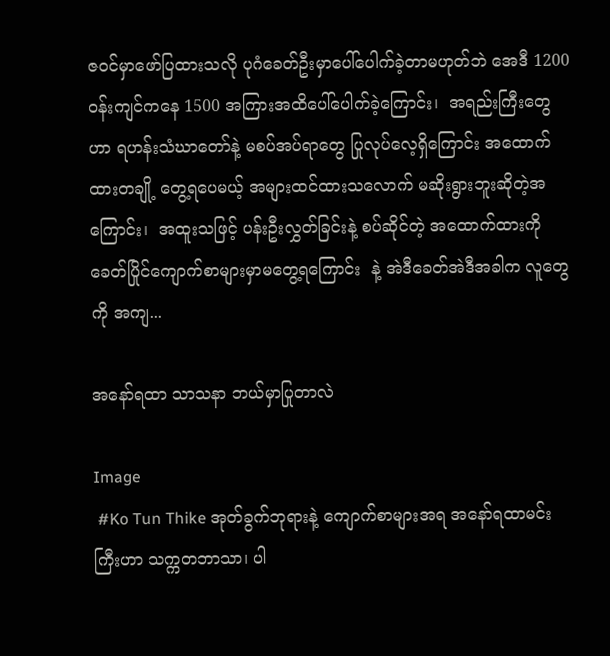ဇဝင်မှာဖော်ပြထားသလို ပုဂံခေတ်ဦးမှာပေါ်ပေါက်ခဲ့တာမဟုတ်ဘဲ အေဒီ 1200 ဝန်းကျင်ကနေ 1500 အကြားအထိပေါ်ပေါက်ခဲ့ကြောင်း၊  အရည်းကြီးတွေဟာ ရဟန်းသံဃာတော်နဲ့ မစပ်အပ်ရာတွေ ပြုလုပ်လေ့ရှိကြောင်း အထောက်ထားတချို့ တွေ့ရပေမယ့် အများထင်ထားသလောက် မဆိုးရွားဘူးဆိုတဲ့အကြောင်း၊  အထူးသဖြင့် ပန်းဦးလွှတ်ခြင်းနဲ့ စပ်ဆိုင်တဲ့ အထောက်ထားကို ခေတ်ပြိုင်ကျောက်စာများမှာမတွေ့ရကြောင်း  နဲ့ အဲဒီခေတ်အဲဒီအခါက လူတွေကို အကျ...

အနော်ရထာ သာသနာ ဘယ်မှာပြုတာလဲ

Image
 #Ko Tun Thike အုတ်ခွက်ဘုရားနဲ့ ကျောက်စာများအရ အနော်ရထာမင်းကြီးဟာ သက္ကတဘာသာ၊ ပါ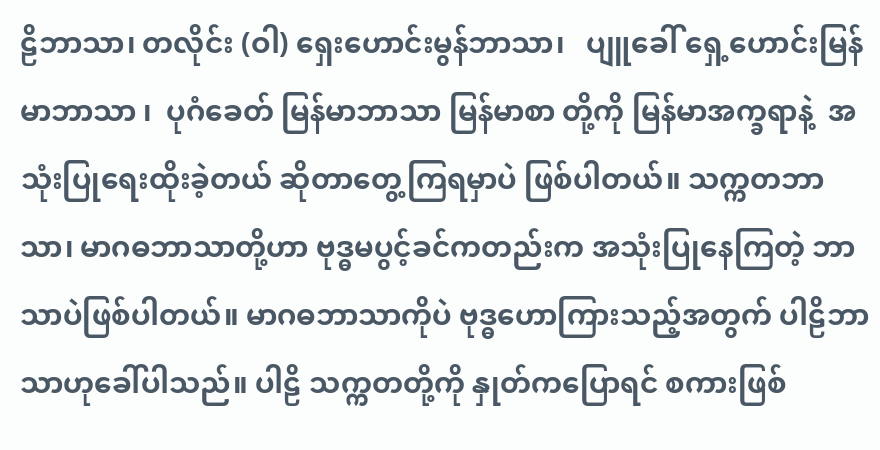ဠိဘာသာ၊ တလိုင်း (ဝါ) ရှေးဟောင်းမွန်ဘာသာ၊   ပျူခေါ် ရှေ့ဟောင်းမြန်မာဘာသာ ၊  ပုဂံခေတ် မြန်မာဘာသာ မြန်မာစာ တို့ကို မြန်မာအက္ခရာနဲ့  အသုံးပြုရေးထိုးခဲ့တယ် ဆိုတာတွေ့ကြရမှာပဲ ဖြစ်ပါတယ်။ သက္ကတဘာသာ၊ မာဂဓဘာသာတို့ဟာ ဗုဒ္ဓမပွင့်ခင်ကတည်းက အသုံးပြုနေကြတဲ့ ဘာသာပဲဖြစ်ပါတယ်။ မာဂဓဘာသာကိုပဲ ဗုဒ္ဓဟောကြားသည့်အတွက် ပါဠိဘာသာဟုခေါ်ပါသည်။ ပါဠိ သက္ကတတို့ကို နှုတ်ကပြောရင် စကားဖြစ်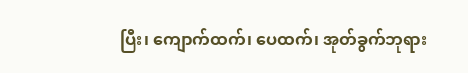ပြီး၊ ကျောက်ထက်၊ ပေထက်၊ အုတ်ခွက်ဘုရား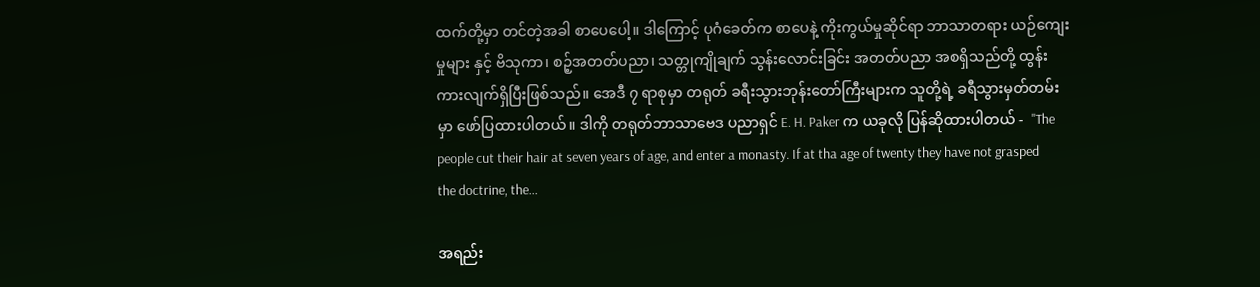ထက်တို့မှာ တင်တဲ့အခါ စာပေပေါ့။ ဒါကြောင့် ပုဂံခေတ်က စာပေနဲ့ ကိုးကွယ်မှုဆိုင်ရာ ဘာသာတရား ယဉ်ကျေးမှုများ နှင့် ဗိသုကာ၊ စဉ့်အတတ်ပညာ၊ သတ္တုကျိုချက် သွန်းလောင်းခြင်း အတတ်ပညာ အစရှိသည်တို့ ထွန်းကားလျက်ရှိပြီးဖြစ်သည်။ အေဒီ ၇ ရာစုမှာ တရုတ် ခရီးသွားဘုန်းတော်ကြီးများက သူတို့ရဲ့ ခရီသွားမှတ်တမ်းမှာ ဖော်ပြထားပါတယ်။ ဒါကို တရုတ်ဘာသာဗေဒ ပညာရှင် E. H. Paker က ယခုလို ပြန်ဆိုထားပါတယ် -  "The people cut their hair at seven years of age, and enter a monasty. If at tha age of twenty they have not grasped the doctrine, the...

အရည်း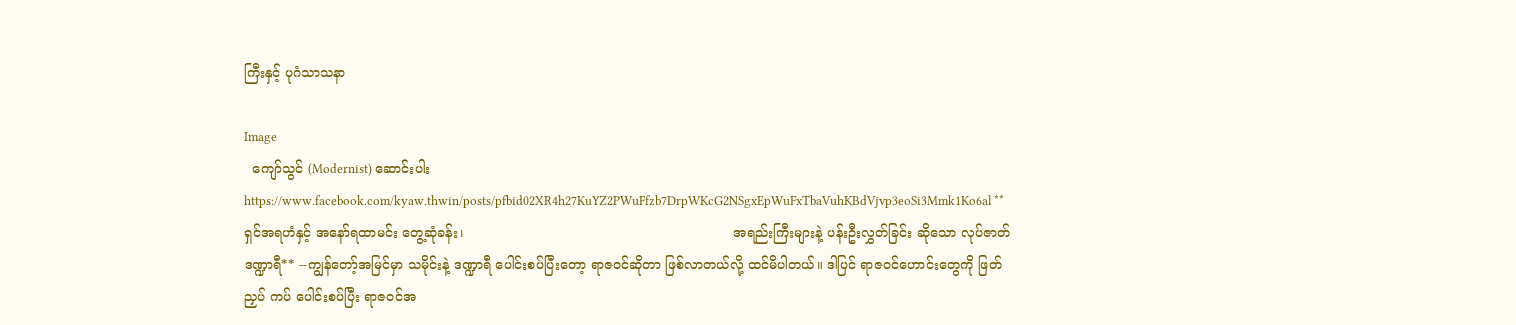ကြီးနှင့် ပုဂံသာသနာ

Image
  ကျော်သွင် (Modernist) ဆောင်းပါး https://www.facebook.com/kyaw.thwin/posts/pfbid02XR4h27KuYZ2PWuFfzb7DrpWKcG2NSgxEpWuFxTbaVuhKBdVjvp3eoSi3Mmk1Ko6al **ရှင်အရဟံနှင့် အနော်ရထာမင်း တွေ့ဆုံခန်း၊                                                                အရည်းကြီးများနဲ့ ပန်းဦးလွှတ်ခြင်း ဆိုသော လုပ်ဇာတ်ဒဏ္ဍာရီ** --ကျွန်တော့်အမြင်မှာ သမိုင်းနဲ့ ဒဏ္ဍာရီ ပေါင်းစပ်ပြီးတော့ ရာဇဝင်ဆိုတာ ဖြစ်လာတယ်လို့ ထင်မိပါတယ်။ ဒါပြင် ရာဇဝင်ဟောင်းတွေကို ဖြတ် ညှပ် ကပ် ပေါင်းစပ်ပြီး ရာဇဝင်အ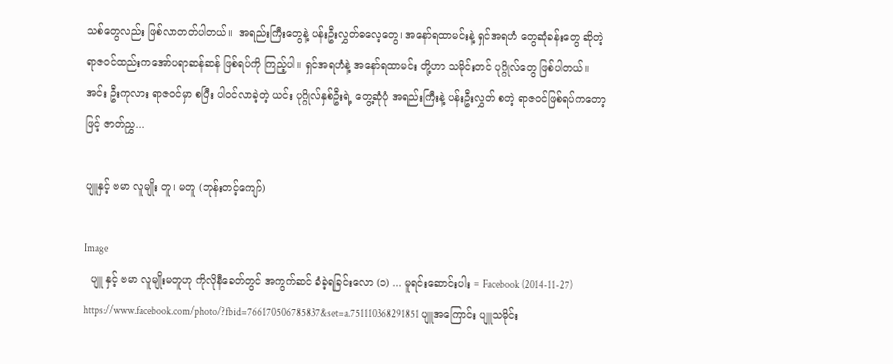သစ်တွေလည်း ဖြစ်လာတတ်ပါတယ်။  အရည်းကြီးတွေနဲ့ ပန်းဦးလွှတ်ဓလေ့တွေ၊ အနော်ရထာမင်းနဲ့ ရှင်အရဟံ တွေဆုံခန်းတွေ ဆိုတဲ့ ရာဇဝင်ထည်းကအော်ပရာဆန်ဆန် ဖြစ်ရပ်ကို ကြည့်ပါ။ ရှင်အရဟံနဲ့ အနော်ရထာမင်း တို့ဟာ သမိုင်းတင် ပုဂ္ဂိုလ်တွေ ဖြစ်ပါတယ်။ အင်း ဦးကုလား ရာဇဝင်မှာ စပြီး ပါဝင်လာခဲ့တဲ့ ယင်း ပုဂ္ဂိုလ်နှစ်ဦးရဲ့ တွေ့ဆုံပုံ အရည်းကြီးနဲ့ ပန်းဦးလွှတ် စတဲ့ ရာဇဝင်ဖြစ်ရပ်ကတော့ဖြင့် ဇာတ်ညွှ...

ပျူနှင့် ဗမာ လူမျိုး တူ၊ မတူ (ဘုန်းတင့်ကျော်)

Image
  ပျူ နှင့် ဗမာ လူမျိုးမတူဟု ကိုလိုနီခေတ်တွင် အကွက်ဆင် ခံခဲ့ရခြင်းလော (၁) ... မူရင်းဆောင်းပါး = Facebook (2014-11-27) https://www.facebook.com/photo/?fbid=766170506785837&set=a.751110368291851 ပျူအကြောင်း ပျူသမိုင်း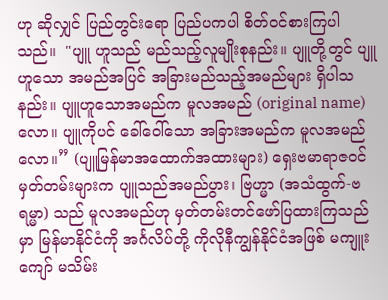ဟု ဆိုလျှင် ပြည်တွင်းရော ပြည်ပကပါ စိတ်ဝင်စားကြပါသည်။  "ပျူ ဟူသည် မည်သည့်လူမျိုးစုနည်း။ ပျူတို့တွင် ပျူဟူသော အမည်အပြင် အခြားမည်သည့်အမည်များ ရှိပါသနည်း။ ပျူဟူသောအမည်က မူလအမည် (original name) လော။ ပျူကိုပင် ခေါ်ဝေါ်သော အခြားအမည်က မူလအမည်လော။” (ပျူမြန်မာအထောက်အထားများ) ရှေးဗမာရာဇဝင်မှတ်တမ်းများက ပျူသည်အမည်ပွား၊ ဗြဟ္မာ (အသံထွက်-ဗရမ္မာ) သည် မူလအမည်ဟု မှတ်တမ်းတင်ဖော်ပြထားကြသည်မှာ မြန်မာနိုင်ငံကို အင်္ဂလိပ်တို့ ကိုလိုနီကျွန်နိုင်ငံအဖြစ် မကျူးကျော် မသိမ်း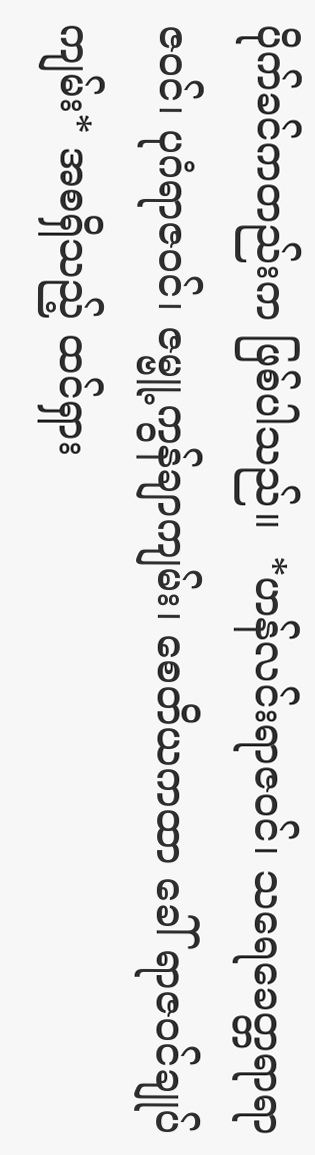ပိုက်ခင်ကတည်းက ဖြစ်ပါသည်။  *ဟန်လင်းရာဇဝင်၊ သရေခေတ္တရာရာဇဝင်၊ ပုဂံရာဇဝင်၊ ဇမ္ဗူ့ကွန်ချာကျမ်း၊ စေတိယကထာ ခေါ် ရာဇဝင်ချုပ်ကျမ်း* အစရှိသည့် ထင်ရှား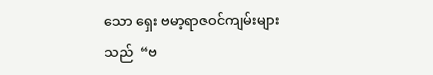သော ရှေး ဗမာ့ရာဇဝင်ကျမ်းများသည်  “ဗ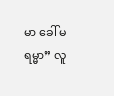မာ ခေါ် မရမ္မာ” လူ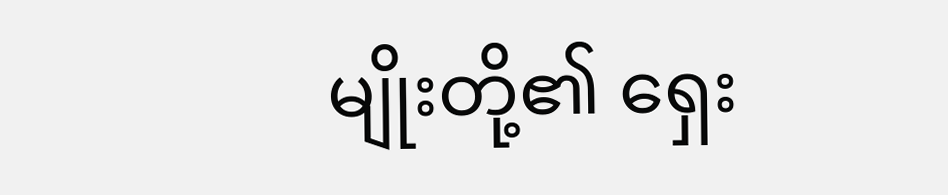မျိုးတို့၏ ရှေး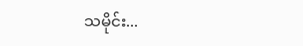သမိုင်း...